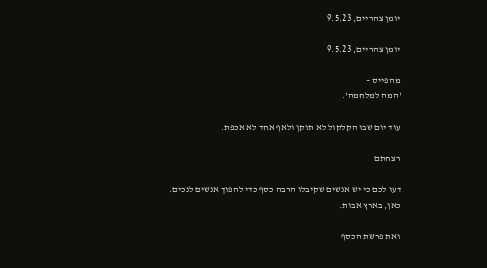יומן צהריים, 9.5.23

יומן צהריים, 9.5.23

מהפייס –
'המה למלחמה'.

עוד יום שבו הקלקול לא תוקן ולאף אחד לא אכפת.

רצחתם

דעו לכם כי יש אנשים שקיבלו הרבה כסף כדי להפוך אנשים לנכים.
כאן, בארץ אבות.

ואת פרשת הכסף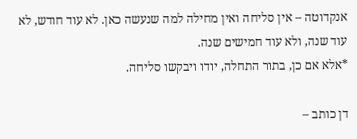אנקדוטה – אין סליחה ואין מחילה למה שנעשה כאן. לא עוד חודש, לא עוד שנה, ולא עוד חמישים שנה.
*אלא אם כן, בתור התחלה, יודו ויבקשו סליחה.

דן כותב –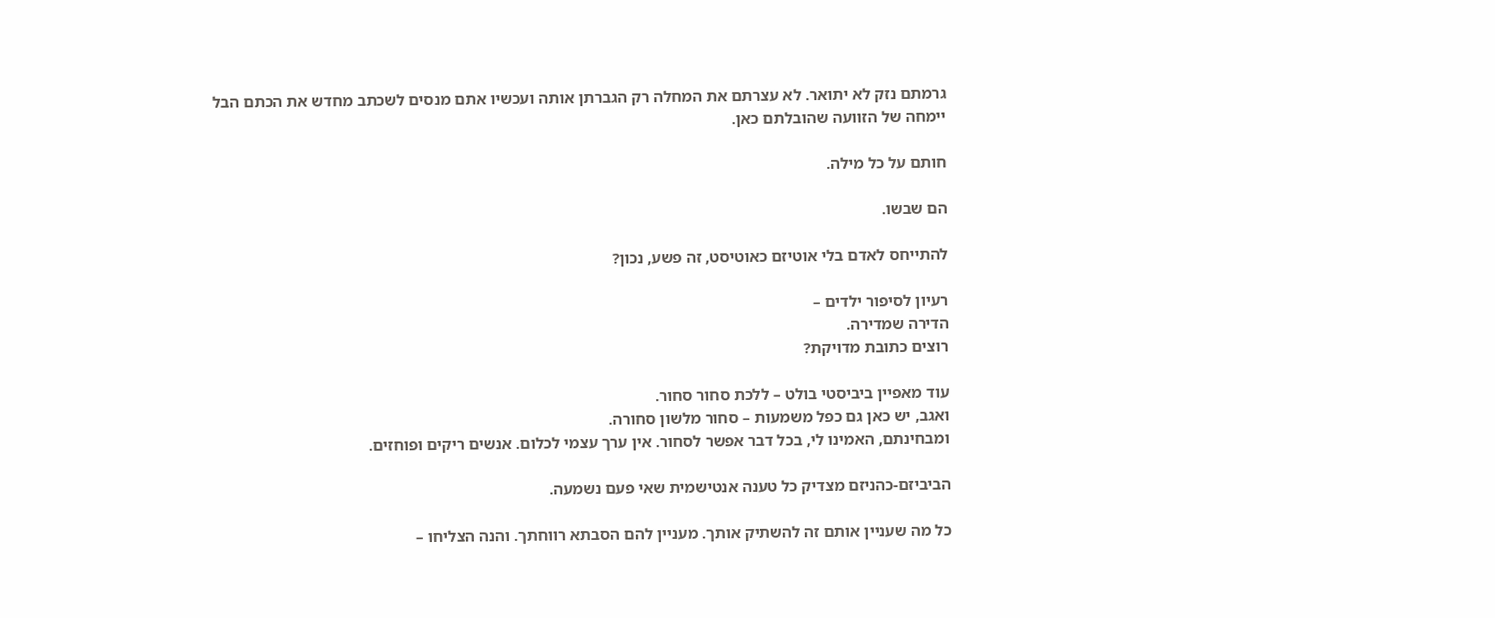גרמתם נזק לא יתואר. לא עצרתם את המחלה רק הגברתן אותה ועכשיו אתם מנסים לשכתב מחדש את הכתם הבל יימחה של הזוועה שהובלתם כאן.

חותם על כל מילה.

הם שבשו.

להתייחס לאדם בלי אוטיזם כאוטיסט, זה פשע, נכון?

רעיון לסיפור ילדים –
הדירה שמדירה.
רוצים כתובת מדויקת?

עוד מאפיין ביביסטי בולט – ללכת סחור סחור.
ואגב, יש כאן גם כפל משמעות – סחור מלשון סחורה.
ומבחינתם, האמינו לי, בכל דבר אפשר לסחור. אין ערך עצמי לכלום. אנשים ריקים ופוחזים.

הביביזם-כהניזם מצדיק כל טענה אנטישמית שאי פעם נשמעה.

כל מה שעניין אותם זה להשתיק אותך. מעניין להם הסבתא רווחתך. והנה הצליחו –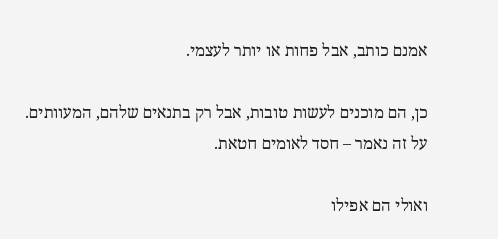אמנם כותב, אבל פחות או יותר לעצמי.

כן, הם מוכנים לעשות טובות, אבל רק בתנאים שלהם, המעוותים. על זה נאמר – חסד לאומים חטאת.

ואולי הם אפילו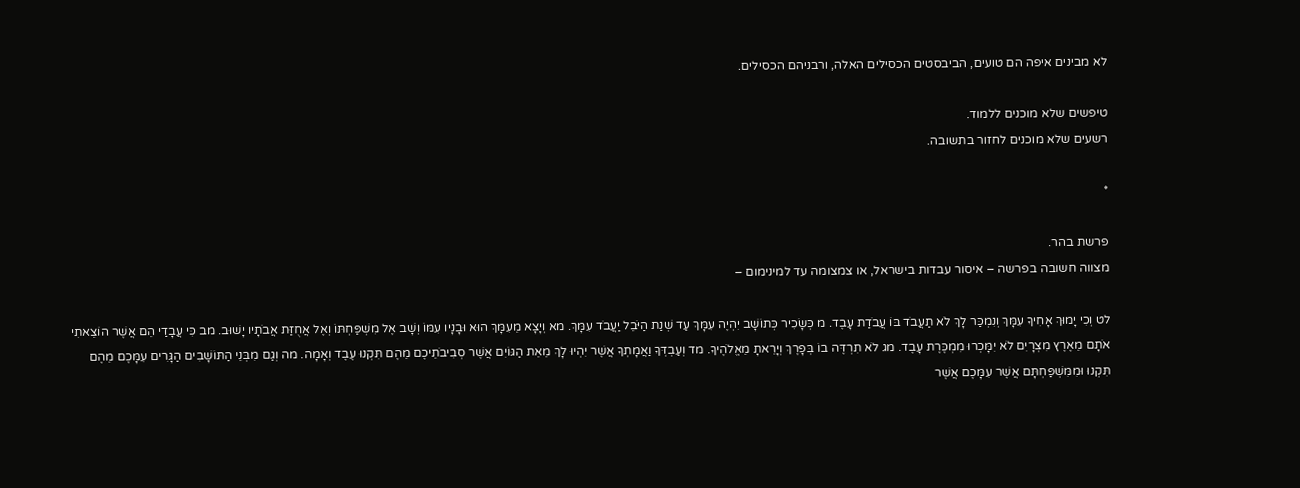לא מבינים איפה הם טועים, הביבסטים הכסילים האלה, ורבניהם הכסילים.

טיפשים שלא מוכנים ללמוד.
רשעים שלא מוכנים לחזור בתשובה.

*

פרשת בהר.
מצווה חשובה בפרשה – איסור עבדות בישראל, או צמצומה עד למינימום –

לט וְכִי יָמוּךְ אָחִיךָ עִמָּךְ וְנִמְכַּר לָךְ לֹא תַעֲבֹד בּוֹ עֲבֹדַת עָבֶד. מ כְּשָׂכִיר כְּתוֹשָׁב יִהְיֶה עִמָּךְ עַד שְׁנַת הַיֹּבֵל יַעֲבֹד עִמָּךְ. מא וְיָצָא מֵעִמָּךְ הוּא וּבָנָיו עִמּוֹ וְשָׁב אֶל מִשְׁפַּחְתּוֹ וְאֶל אֲחֻזַּת אֲבֹתָיו יָשׁוּב. מב כִּי עֲבָדַי הֵם אֲשֶׁר הוֹצֵאתִי אֹתָם מֵאֶרֶץ מִצְרָיִם לֹא יִמָּכְרוּ מִמְכֶּרֶת עָבֶד. מג לֹא תִרְדֶּה בוֹ בְּפָרֶךְ וְיָרֵאתָ מֵאֱלֹהֶיךָ. מד וְעַבְדְּךָ וַאֲמָתְךָ אֲשֶׁר יִהְיוּ לָךְ מֵאֵת הַגּוֹיִם אֲשֶׁר סְבִיבֹתֵיכֶם מֵהֶם תִּקְנוּ עֶבֶד וְאָמָה. מה וְגַם מִבְּנֵי הַתּוֹשָׁבִים הַגָּרִים עִמָּכֶם מֵהֶם תִּקְנוּ וּמִמִּשְׁפַּחְתָּם אֲשֶׁר עִמָּכֶם אֲשֶׁר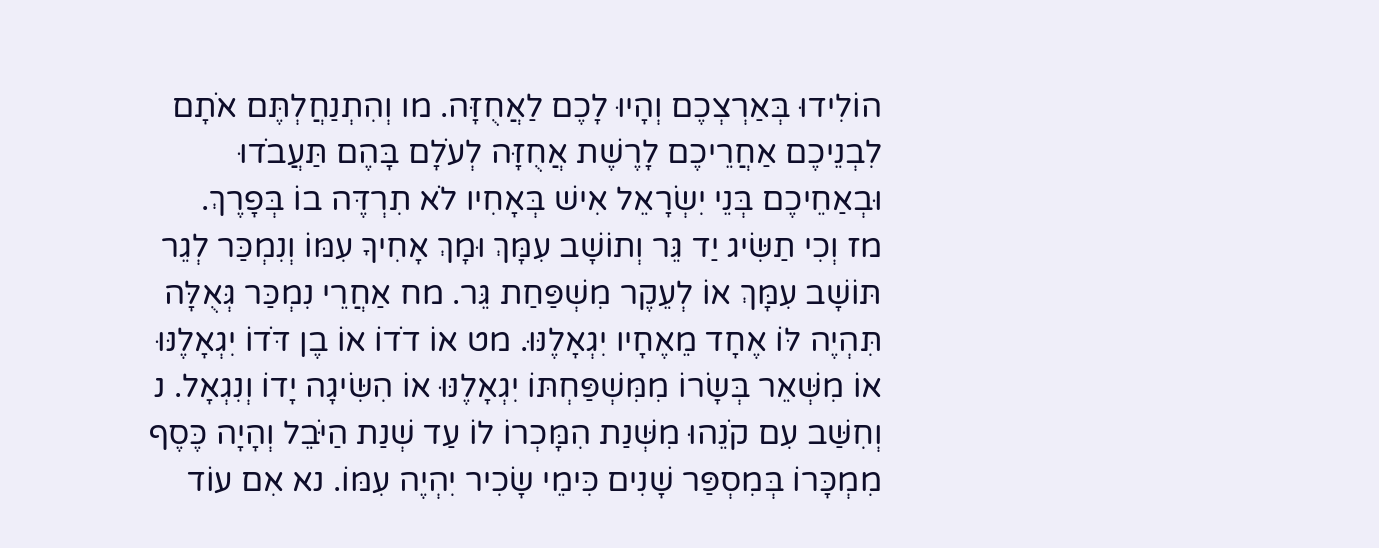הוֹלִידוּ בְּאַרְצְכֶם וְהָיוּ לָכֶם לַאֲחֻזָּה. מו וְהִתְנַחֲלְתֶּם אֹתָם לִבְנֵיכֶם אַחֲרֵיכֶם לָרֶשֶׁת אֲחֻזָּה לְעֹלָם בָּהֶם תַּעֲבֹדוּ וּבְאַחֵיכֶם בְּנֵי יִשְׂרָאֵל אִישׁ בְּאָחִיו לֹא תִרְדֶּה בוֹ בְּפָרֶךְ.    מז וְכִי תַשִּׂיג יַד גֵּר וְתוֹשָׁב עִמָּךְ וּמָךְ אָחִיךָ עִמּוֹ וְנִמְכַּר לְגֵר תּוֹשָׁב עִמָּךְ אוֹ לְעֵקֶר מִשְׁפַּחַת גֵּר. מח אַחֲרֵי נִמְכַּר גְּאֻלָּה תִּהְיֶה לּוֹ אֶחָד מֵאֶחָיו יִגְאָלֶנּוּ. מט אוֹ דֹדוֹ אוֹ בֶן דֹּדוֹ יִגְאָלֶנּוּ אוֹ מִשְּׁאֵר בְּשָׂרוֹ מִמִּשְׁפַּחְתּוֹ יִגְאָלֶנּוּ אוֹ הִשִּׂיגָה יָדוֹ וְנִגְאָל. נ וְחִשַּׁב עִם קֹנֵהוּ מִשְּׁנַת הִמָּכְרוֹ לוֹ עַד שְׁנַת הַיֹּבֵל וְהָיָה כֶּסֶף מִמְכָּרוֹ בְּמִסְפַּר שָׁנִים כִּימֵי שָׂכִיר יִהְיֶה עִמּוֹ. נא אִם עוֹד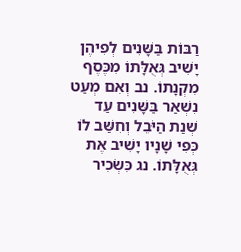רַבּוֹת בַּשָּׁנִים לְפִיהֶן יָשִׁיב גְּאֻלָּתוֹ מִכֶּסֶף מִקְנָתוֹ. נב וְאִם מְעַט נִשְׁאַר בַּשָּׁנִים עַד שְׁנַת הַיֹּבֵל וְחִשַּׁב לוֹ כְּפִי שָׁנָיו יָשִׁיב אֶת גְּאֻלָּתוֹ. נג כִּשְׂכִיר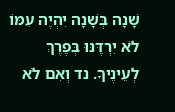שָׁנָה בְּשָׁנָה יִהְיֶה עִמּוֹ לֹא יִרְדֶּנּוּ בְּפֶרֶךְ לְעֵינֶיךָ. נד וְאִם לֹא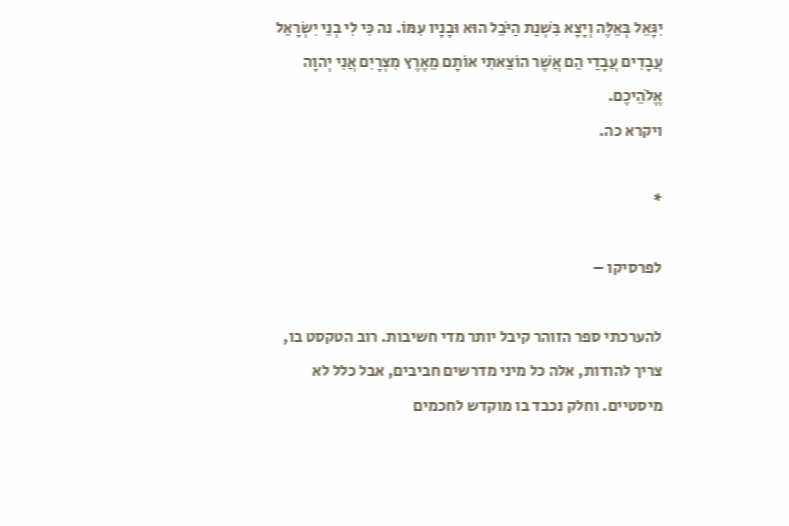יִגָּאֵל בְּאֵלֶּה וְיָצָא בִּשְׁנַת הַיֹּבֵל הוּא וּבָנָיו עִמּוֹ. נה כִּי לִי בְנֵי יִשְׂרָאֵל עֲבָדִים עֲבָדַי הֵם אֲשֶׁר הוֹצֵאתִי אוֹתָם מֵאֶרֶץ מִצְרָיִם אֲנִי יְהוָה אֱלֹהֵיכֶם.
ויקרא כה.

*

לפרסיקו –

להערכתי ספר הזוהר קיבל יותר מדי חשיבות. רוב הטקסט בו, צריך להודות, אלה כל מיני מדרשים חביבים, אבל כלל לא מיסטיים. וחלק נכבד בו מוקדש לחכמים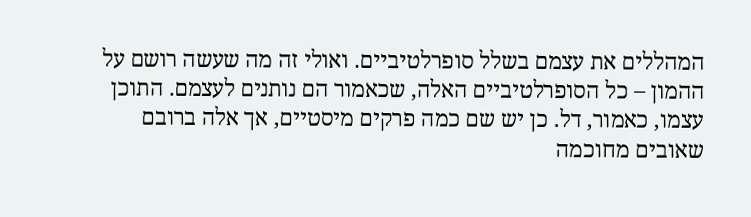המהללים את עצמם בשלל סופרלטיביים. ואולי זה מה שעשה רושם על ההמון – כל הסופרלטיביים האלה, שכאמור הם נותנים לעצמם. התוכן עצמו, כאמור, דל. כן יש שם כמה פרקים מיסטיים, אך אלה ברובם שאובים מחוכמה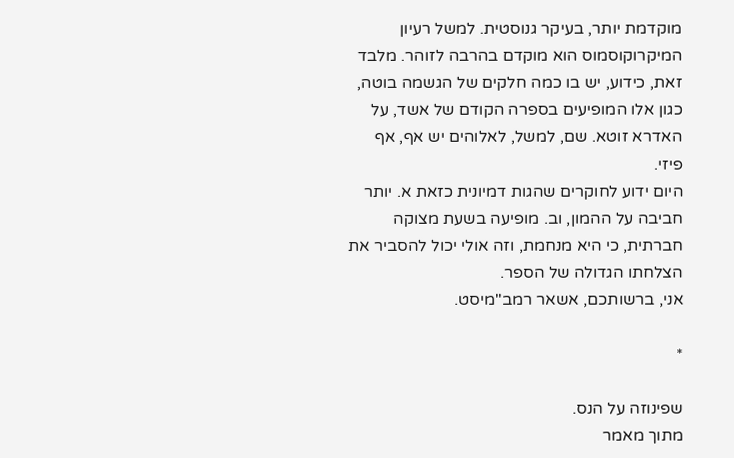מוקדמת יותר, בעיקר גנוסטית. למשל רעיון המיקרוקוסמוס הוא מוקדם בהרבה לזוהר. מלבד זאת, כידוע, יש בו כמה חלקים של הגשמה בוטה, כגון אלו המופיעים בספרה הקודם של אשד, על האדרא זוטא. שם, למשל, לאלוהים יש אף, אף פיזי.
היום ידוע לחוקרים שהגות דמיונית כזאת א. יותר חביבה על ההמון, וב. מופיעה בשעת מצוקה חברתית, כי היא מנחמת, וזה אולי יכול להסביר את הצלחתו הגדולה של הספר.
אני, ברשותכם, אשאר רמב"מיסט.

*

שפינוזה על הנס.
מתוך מאמר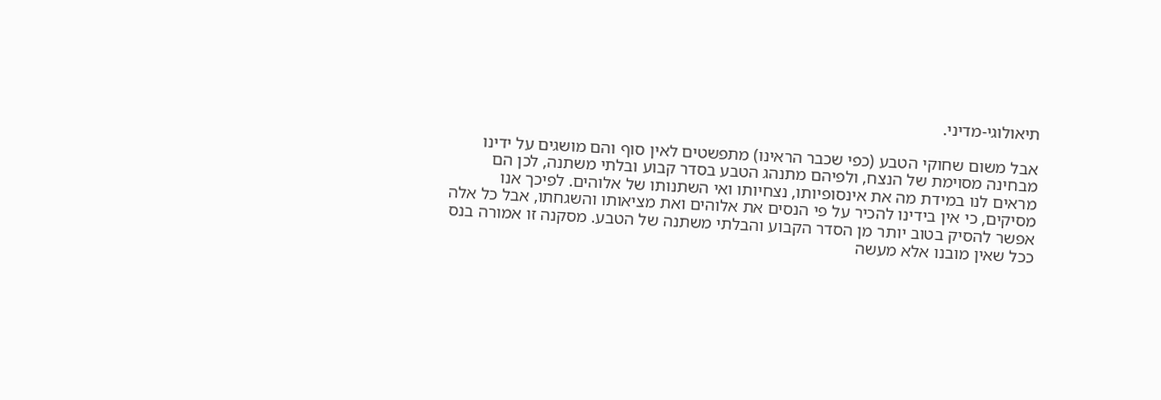תיאולוגי-מדיני.

אבל משום שחוקי הטבע (כפי שכבר הראינו) מתפשטים לאין סוף והם מושגים על ידינו מבחינה מסוימת של הנצח, ולפיהם מתנהג הטבע בסדר קבוע ובלתי משתנה, לכן הם מראים לנו במידת מה את אינסופיותו, נצחיותו ואי השתנותו של אלוהים. לפיכך אנו מסיקים, כי אין בידינו להכיר על פי הנסים את אלוהים ואת מציאותו והשגחתו, אבל כל אלה אפשר להסיק בטוב יותר מן הסדר הקבוע והבלתי משתנה של הטבע. מסקנה זו אמורה בנס ככל שאין מובנו אלא מעשה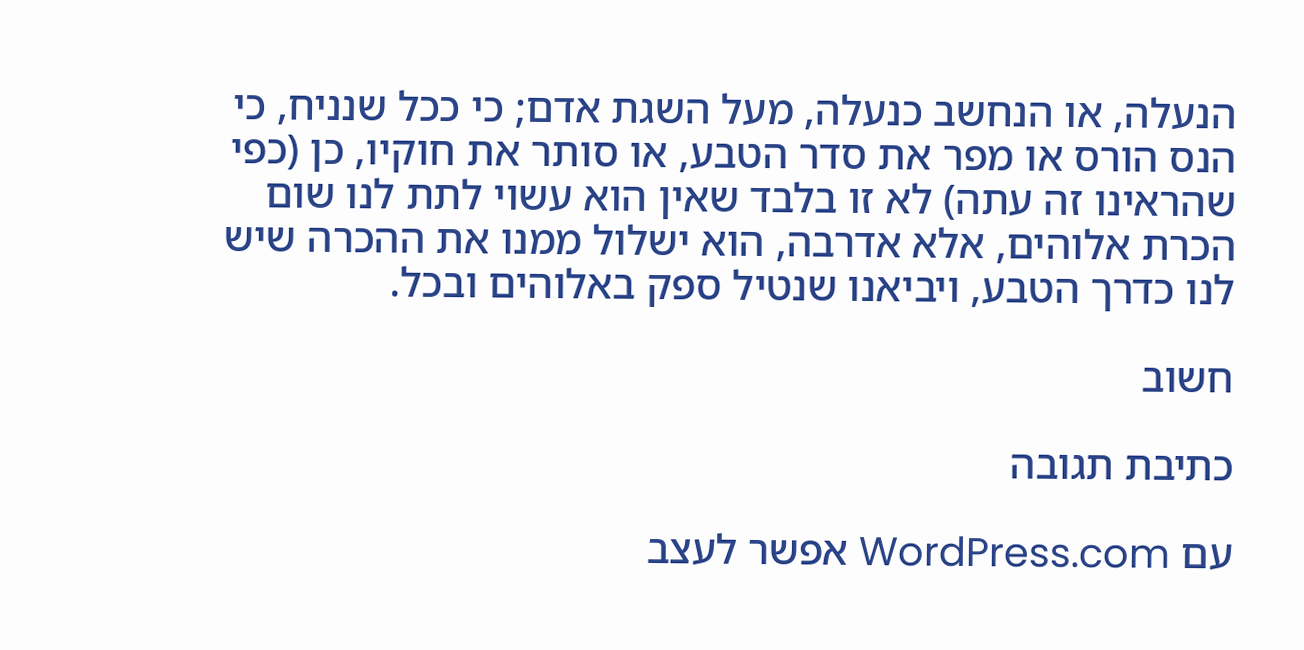הנעלה, או הנחשב כנעלה, מעל השגת אדם; כי ככל שנניח, כי הנס הורס או מפר את סדר הטבע, או סותר את חוקיו, כן (כפי שהראינו זה עתה) לא זו בלבד שאין הוא עשוי לתת לנו שום הכרת אלוהים, אלא אדרבה, הוא ישלול ממנו את ההכרה שיש לנו כדרך הטבע, ויביאנו שנטיל ספק באלוהים ובכל.

חשוב

כתיבת תגובה

עם WordPress.com אפשר לעצב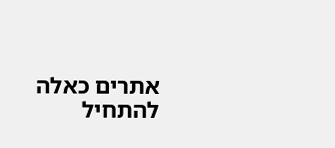אתרים כאלה
להתחיל